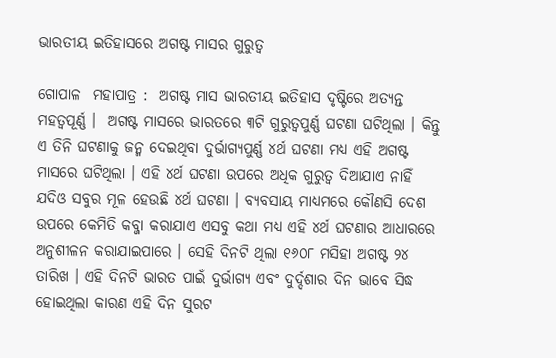ଭାରତୀୟ ଇତିହାସରେ ଅଗଷ୍ଟ ମାସର ଗୁରୁତ୍ୱ

ଗୋପାଳ  ମହାପାତ୍ର :  ଅଗଷ୍ଟ ମାସ ଭାରତୀୟ ଇତିହାସ ଦୃଷ୍ଟିରେ ଅତ୍ୟନ୍ତ ମହତ୍ୱପୂର୍ଣ୍ଣ ।  ଅଗଷ୍ଟ ମାସରେ ଭାରତରେ ୩ଟି ଗୁରୁତ୍ୱପୁର୍ଣ୍ଣ ଘଟଣା ଘଟିଥିଲା । କିନ୍ତୁ ଏ ତିନି ଘଟଣାକୁ ଜନ୍ମ ଦେଇଥିବା ଦୁର୍ଭାଗ୍ୟପୁର୍ଣ୍ଣ ୪ର୍ଥ ଘଟଣା ମଧ୍ୟ ଏହି ଅଗଷ୍ଟ ମାସରେ ଘଟିଥିଲା । ଏହି ୪ର୍ଥ ଘଟଣା ଉପରେ ଅଧିକ ଗୁରୁତ୍ୱ ଦିଆଯାଏ ନାହିଁ ଯଦିଓ ସବୁର ମୂଳ ହେଉଛି ୪ର୍ଥ ଘଟଣା । ବ୍ୟବସାୟ ମାଧ୍ୟମରେ କୌଣସି ଦେଶ ଉପରେ କେମିତି କବ୍ଜା କରାଯାଏ ଏସବୁ କଥା ମଧ୍ୟ ଏହି ୪ର୍ଥ ଘଟଣାର ଆଧାରରେ ଅନୁଶୀଳନ କରାଯାଇପାରେ । ସେହି ଦିନଟି ଥିଲା ୧୬୦୮ ମସିହା ଅଗଷ୍ଟ ୨୪ ତାରିଖ । ଏହି ଦିନଟି ଭାରତ ପାଇଁ ଦୁର୍ଭାଗ୍ୟ ଏବଂ ଦୁର୍ଦ୍ଦଶାର ଦିନ ଭାବେ ସିଦ୍ଧ  ହୋଇଥିଲା କାରଣ ଏହି ଦିନ ସୁରଟ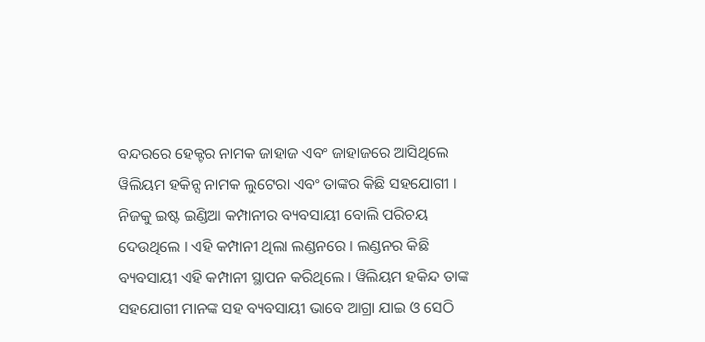ବନ୍ଦରରେ ହେକ୍ଟର ନାମକ ଜାହାଜ ଏବଂ ଜାହାଜରେ ଆସିଥିଲେ ୱିଲିୟମ ହକିନ୍ସ ନାମକ ଲୁଟେରା ଏବଂ ତାଙ୍କର କିଛି ସହଯୋଗୀ । ନିଜକୁ ଇଷ୍ଟ ଇଣ୍ଡିଆ କମ୍ପାନୀର ବ୍ୟବସାୟୀ ବୋଲି ପରିଚୟ ଦେଉଥିଲେ । ଏହି କମ୍ପାନୀ ଥିଲା ଲଣ୍ଡନରେ । ଲଣ୍ଡନର କିଛି ବ୍ୟବସାୟୀ ଏହି କମ୍ପାନୀ ସ୍ଥାପନ କରିଥିଲେ । ୱିଲିୟମ ହକିନ୍ଦ ତାଙ୍କ ସହଯୋଗୀ ମାନଙ୍କ ସହ ବ୍ୟବସାୟୀ ଭାବେ ଆଗ୍ରା ଯାଇ ଓ ସେଠି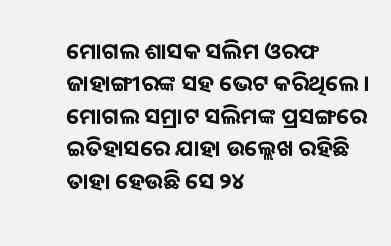ମୋଗଲ ଶାସକ ସଲିମ ଓରଫ ଜାହାଙ୍ଗୀରଙ୍କ ସହ ଭେଟ କରିଥିଲେ । ମୋଗଲ ସମ୍ରାଟ ସଲିମଙ୍କ ପ୍ରସଙ୍ଗରେ ଇତିହାସରେ ଯାହା ଉଲ୍ଲେଖ ରହିଛି ତାହା ହେଉଛି ସେ ୨୪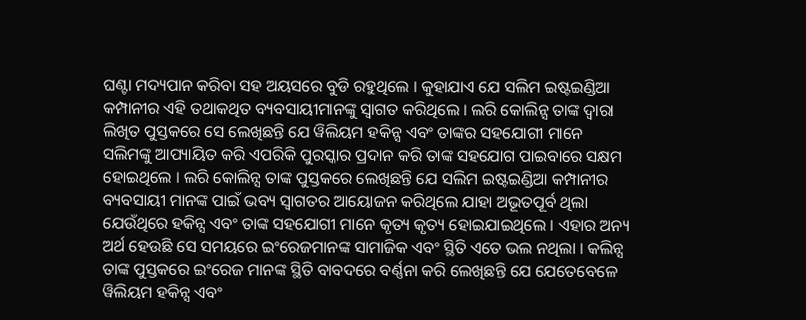ଘଣ୍ଟା ମଦ୍ୟପାନ କରିବା ସହ ଅୟସରେ ବୁଡି ରହୁଥିଲେ । କୁହାଯାଏ ଯେ ସଲିମ ଇଷ୍ଟଇଣ୍ଡିଆ କମ୍ପାନୀର ଏହି ତଥାକଥିତ ବ୍ୟବସାୟୀମାନଙ୍କୁ ସ୍ୱାଗତ କରିଥିଲେ । ଲରି କୋଲିନ୍ସ ତାଙ୍କ ଦ୍ୱାରା ଲିଖିତ ପୁସ୍ତକରେ ସେ ଲେଖିଛନ୍ତି ଯେ ୱିଲିୟମ ହକିନ୍ସ ଏବଂ ତାଙ୍କର ସହଯୋଗୀ ମାନେ ସଲିମଙ୍କୁ ଆପ୍ୟାୟିତ କରି ଏପରିକି ପୁରସ୍କାର ପ୍ରଦାନ କରି ତାଙ୍କ ସହଯୋଗ ପାଇବାରେ ସକ୍ଷମ ହୋଇଥିଲେ । ଲରି କୋଲିନ୍ସ ତାଙ୍କ ପୁସ୍ତକରେ ଲେଖିଛନ୍ତି ଯେ ସଲିମ ଇଷ୍ଟଇଣ୍ଡିଆ କମ୍ପାନୀର ବ୍ୟବସାୟୀ ମାନଙ୍କ ପାଇଁ ଭବ୍ୟ ସ୍ୱାଗତର ଆୟୋଜନ କରିଥିଲେ ଯାହା ଅଭୂତପୂର୍ବ ଥିଲା ଯେଉଁଥିରେ ହକିନ୍ସ ଏବଂ ତାଙ୍କ ସହଯୋଗୀ ମାନେ କୃତ୍ୟ କୃତ୍ୟ ହୋଇଯାଇଥିଲେ । ଏହାର ଅନ୍ୟ ଅର୍ଥ ହେଉଛି ସେ ସମୟରେ ଇଂରେଜମାନଙ୍କ ସାମାଜିକ ଏବଂ ସ୍ଥିତି ଏତେ ଭଲ ନଥିଲା । କଲିନ୍ସ ତାଙ୍କ ପୁସ୍ତକରେ ଇଂରେଜ ମାନଙ୍କ ସ୍ଥିତି ବାବଦରେ ବର୍ଣ୍ଣନା କରି ଲେଖିଛନ୍ତି ଯେ ଯେତେବେଳେ ୱିଲିୟମ ହକିନ୍ସ ଏବଂ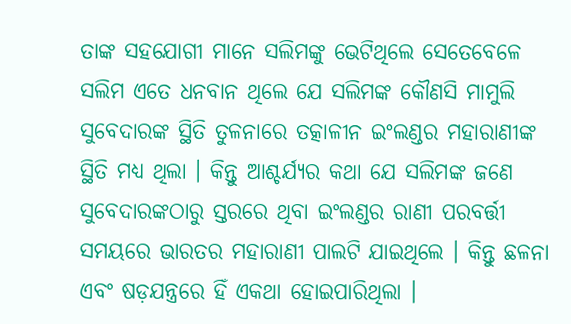ତାଙ୍କ ସହଯୋଗୀ ମାନେ ସଲିମଙ୍କୁ ଭେଟିଥିଲେ ସେତେବେଳେ ସଲିମ ଏତେ ଧନବାନ ଥିଲେ ଯେ ସଲିମଙ୍କ କୌଣସି ମାମୁଲି ସୁବେଦାରଙ୍କ ସ୍ଥିତି ତୁଳନାରେ ତତ୍କାଳୀନ ଇଂଲଣ୍ଡର ମହାରାଣୀଙ୍କ ସ୍ଥିତି ମଧ୍ୟ ଥିଲା । କିନ୍ତୁ ଆଶ୍ଚର୍ଯ୍ୟର କଥା ଯେ ସଲିମଙ୍କ ଜଣେ ସୁବେଦାରଙ୍କଠାରୁ ସ୍ତରରେ ଥିବା ଇଂଲଣ୍ଡର ରାଣୀ ପରବର୍ତ୍ତୀ ସମୟରେ ଭାରତର ମହାରାଣୀ ପାଲଟି ଯାଇଥିଲେ । କିନ୍ତୁ ଛଳନା ଏବଂ ଷଡ଼ଯନ୍ତ୍ରରେ ହିଁ ଏକଥା ହୋଇପାରିଥିଲା ।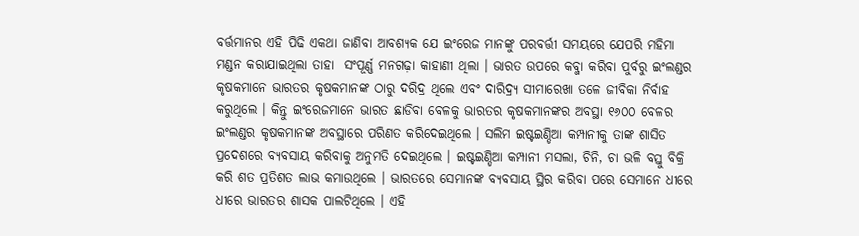ବର୍ତ୍ତମାନର ଏହି ପିଢି ଏକଥା ଜାଣିବା ଆବଶ୍ୟକ ଯେ ଇଂରେଜ ମାନଙ୍କୁ ପରବର୍ତ୍ତୀ ସମୟରେ ଯେପରି ମହିମା ମଣ୍ଡନ କରାଯାଇଥିଲା ତାହା  ସଂପୂର୍ଣ୍ଣ ମନଗଢ଼ା କାହାଣୀ ଥିଲା । ଭାରତ ଉପରେ କବ୍ଜା କରିବା ପୁର୍ବରୁ ଇଂଲଣ୍ଡର କୃଷକମାନେ ଭାରତର କୃଷକମାନଙ୍କ ଠାରୁ ଦରିଦ୍ର ଥିଲେ ଏବଂ ଦାରିଦ୍ର୍ୟ ସୀମାରେଖା ତଳେ ଜୀବିକା ନିର୍ବାହ କରୁଥିଲେ । କିନ୍ତୁ ଇଂରେଜମାନେ ଭାରତ ଛାଡିବା ବେଳକୁ ଭାରତର କୃଷକମାନଙ୍କର ଅବସ୍ଥା ୧୬୦୦ ବେଳର ଇଂଲଣ୍ଡର କୃଷକମାନଙ୍କ ଅବସ୍ଥାରେ ପରିଣତ କରିଦେଇଥିଲେ । ସଲିମ ଇଷ୍ଟଇଣ୍ଡିଆ କମ୍ପାନୀକୁ ତାଙ୍କ ଶାସିତ ପ୍ରଦେଶରେ ବ୍ୟବସାୟ କରିବାକୁ ଅନୁମତି ଦେଇଥିଲେ । ଇଷ୍ଟଇଣ୍ଡିଆ କମ୍ପାନୀ ମସଲା, ଚିନି, ଚା ଭଳି ବସ୍ତୁ ବିକ୍ରି କରି ଶତ ପ୍ରତିଶତ ଲାଭ କମାଉଥିଲେ । ଭାରତରେ ସେମାନଙ୍କ ବ୍ୟବସାୟ ସ୍ଥିର କରିବା ପରେ ସେମାନେ ଧୀରେ ଧୀରେ ଭାରତର ଶାସକ ପାଲଟିଥିଲେ । ଏହି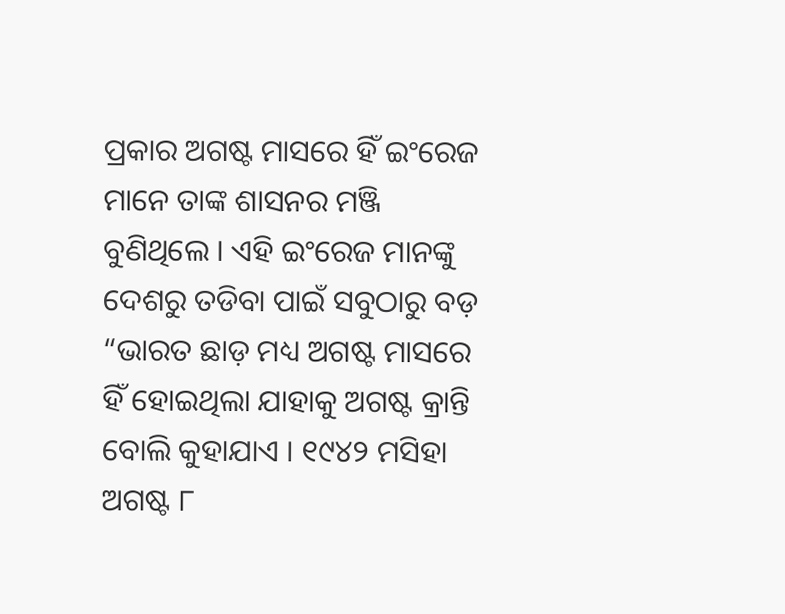ପ୍ରକାର ଅଗଷ୍ଟ ମାସରେ ହିଁ ଇଂରେଜ ମାନେ ତାଙ୍କ ଶାସନର ମଞ୍ଜି ବୁଣିଥିଲେ । ଏହି ଇଂରେଜ ମାନଙ୍କୁ ଦେଶରୁ ତଡିବା ପାଇଁ ସବୁଠାରୁ ବଡ଼ “ଭାରତ ଛାଡ଼ ମଧ୍ୟ ଅଗଷ୍ଟ ମାସରେ ହିଁ ହୋଇଥିଲା ଯାହାକୁ ଅଗଷ୍ଟ କ୍ରାନ୍ତି ବୋଲି କୁହାଯାଏ । ୧୯୪୨ ମସିହା ଅଗଷ୍ଟ ୮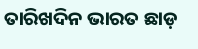ତାରିଖଦିନ ଭାରତ ଛାଡ଼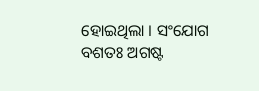ହୋଇଥିଲା । ସଂଯୋଗ ବଶତଃ ଅଗଷ୍ଟ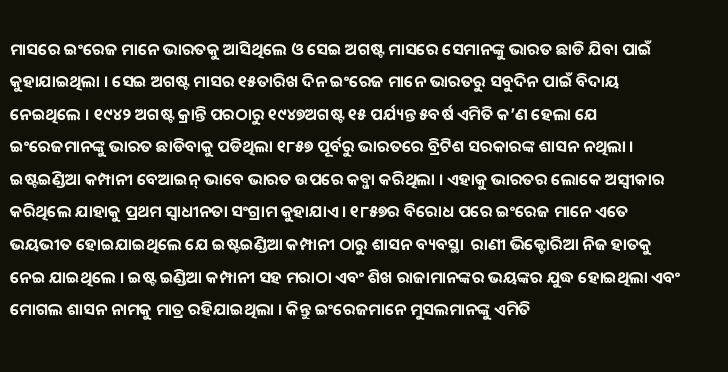ମାସରେ ଇଂରେଜ ମାନେ ଭାରତକୁ ଆସିଥିଲେ ଓ ସେଇ ଅଗଷ୍ଟ ମାସରେ ସେମାନଙ୍କୁ ଭାରତ ଛାଡି ଯିବା ପାଇଁ କୁହାଯାଇଥିଲା । ସେଇ ଅଗଷ୍ଟ ମାସର ୧୫ତାରିଖ ଦିନ ଇଂରେଜ ମାନେ ଭାରତରୁ ସବୁଦିନ ପାଇଁ ବିଦାୟ ନେଇଥିଲେ । ୧୯୪୨ ଅଗଷ୍ଟ କ୍ରାନ୍ତି ପରଠାରୁ ୧୯୪୭ଅଗଷ୍ଟ ୧୫ ପର୍ଯ୍ୟନ୍ତ ୫ବର୍ଷ ଏମିତି କ’ଣ ହେଲା ଯେ ଇଂରେଜମାନଙ୍କୁ ଭାରତ ଛାଡିବାକୁ ପଡିଥିଲା ୧୮୫୭ ପୂର୍ବରୁ ଭାରତରେ ବ୍ରିଟିଶ ସରକାରଙ୍କ ଶାସନ ନଥିଲା । ଇଷ୍ଟଇଣ୍ଡିଆ କମ୍ପାନୀ ବେଆଇନ୍ ଭାବେ ଭାରତ ଉପରେ କବ୍ଜା କରିଥିଲା । ଏହାକୁ ଭାରତର ଲୋକେ ଅସ୍ୱୀକାର କରିଥିଲେ ଯାହାକୁ ପ୍ରଥମ ସ୍ୱାଧୀନତା ସଂଗ୍ରାମ କୁହାଯାଏ । ୧୮୫୭ର ବିରୋଧ ପରେ ଇଂରେଜ ମାନେ ଏତେ ଭୟଭୀତ ହୋଇଯାଇଥିଲେ ଯେ ଇଷ୍ଟଇଣ୍ଡିଆ କମ୍ପାନୀ ଠାରୁ ଶାସନ ବ୍ୟବସ୍ଥା  ରାଣୀ ଭିକ୍ଟୋରିଆ ନିଜ ହାତକୁ ନେଇ ଯାଇଥିଲେ । ଇଷ୍ଟ ଇଣ୍ଡିଆ କମ୍ପାନୀ ସହ ମରାଠା ଏବଂ ଶିଖ ରାଜାମାନଙ୍କର ଭୟଙ୍କର ଯୁଦ୍ଧ ହୋଇଥିଲା ଏବଂ ମୋଗଲ ଶାସନ ନାମକୁ ମାତ୍ର ରହିଯାଇଥିଲା । କିନ୍ତୁ ଇଂରେଜମାନେ ମୁସଲମାନଙ୍କୁ ଏମିତି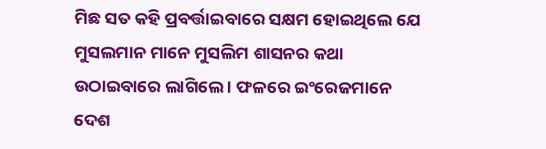ମିଛ ସତ କହି ପ୍ରବର୍ତ୍ତାଇବାରେ ସକ୍ଷମ ହୋଇଥିଲେ ଯେ ମୁସଲମାନ ମାନେ ମୁସଲିମ ଶାସନର କଥା ଉଠାଇବାରେ ଲାଗିଲେ । ଫଳରେ ଇଂରେଜମାନେ ଦେଶ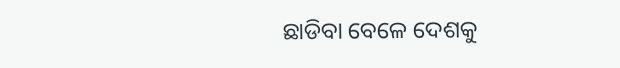ଛାଡିବା ବେଳେ ଦେଶକୁ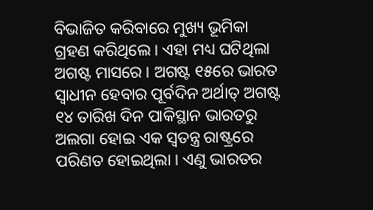ବିଭାଜିତ କରିବାରେ ମୁଖ୍ୟ ଭୂମିକା ଗ୍ରହଣ କରିଥିଲେ । ଏହା ମଧ୍ୟ ଘଟିଥିଲା ଅଗଷ୍ଟ ମାସରେ । ଅଗଷ୍ଟ ୧୫ରେ ଭାରତ ସ୍ୱାଧୀନ ହେବାର ପୂର୍ବଦିନ ଅର୍ଥାତ୍ ଅଗଷ୍ଟ ୧୪ ତାରିଖ ଦିନ ପାକିସ୍ଥାନ ଭାରତରୁ ଅଲଗା ହୋଇ ଏକ ସ୍ୱତନ୍ତ୍ର ରାଷ୍ଟ୍ରରେ ପରିଣତ ହୋଇଥିଲା । ଏଣୁ ଭାରତର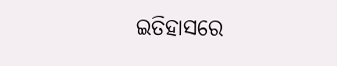ଇତିହାସରେ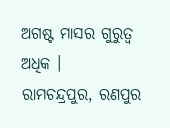ଅଗଷ୍ଟ ମାସର ଗୁରୁତ୍ୱ ଅଧିକ ।
ରାମଚନ୍ଦ୍ରପୁର, ରଣପୁର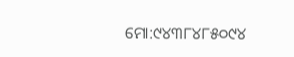ମୋ:୯୪୩୮୪୮୫୦୯୪